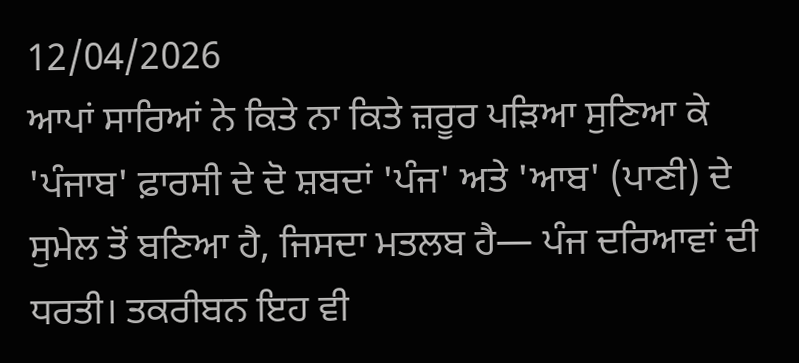12/04/2026
ਆਪਾਂ ਸਾਰਿਆਂ ਨੇ ਕਿਤੇ ਨਾ ਕਿਤੇ ਜ਼ਰੂਰ ਪੜਿਆ ਸੁਣਿਆ ਕੇ 'ਪੰਜਾਬ' ਫ਼ਾਰਸੀ ਦੇ ਦੋ ਸ਼ਬਦਾਂ 'ਪੰਜ' ਅਤੇ 'ਆਬ' (ਪਾਣੀ) ਦੇ ਸੁਮੇਲ ਤੋਂ ਬਣਿਆ ਹੈ, ਜਿਸਦਾ ਮਤਲਬ ਹੈ— ਪੰਜ ਦਰਿਆਵਾਂ ਦੀ ਧਰਤੀ। ਤਕਰੀਬਨ ਇਹ ਵੀ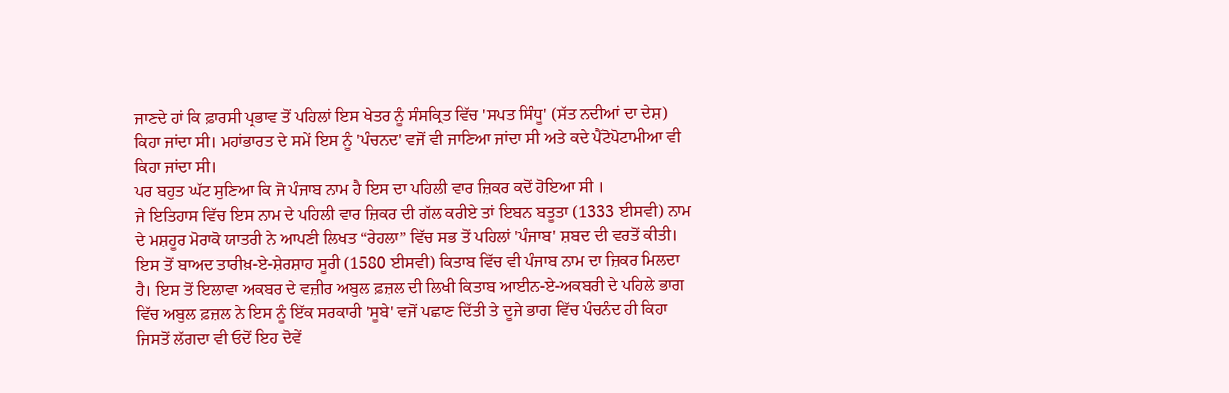ਜਾਣਦੇ ਹਾਂ ਕਿ ਫ਼ਾਰਸੀ ਪ੍ਰਭਾਵ ਤੋਂ ਪਹਿਲਾਂ ਇਸ ਖੇਤਰ ਨੂੰ ਸੰਸਕ੍ਰਿਤ ਵਿੱਚ 'ਸਪਤ ਸਿੰਧੂ' (ਸੱਤ ਨਦੀਆਂ ਦਾ ਦੇਸ਼) ਕਿਹਾ ਜਾਂਦਾ ਸੀ। ਮਹਾਂਭਾਰਤ ਦੇ ਸਮੇਂ ਇਸ ਨੂੰ 'ਪੰਚਨਦ' ਵਜੋਂ ਵੀ ਜਾਣਿਆ ਜਾਂਦਾ ਸੀ ਅਤੇ ਕਦੇ ਪੈਂਟੋਪੋਟਾਮੀਆ ਵੀ ਕਿਹਾ ਜਾਂਦਾ ਸੀ।
ਪਰ ਬਹੁਤ ਘੱਟ ਸੁਣਿਆ ਕਿ ਜੋ ਪੰਜਾਬ ਨਾਮ ਹੈ ਇਸ ਦਾ ਪਹਿਲੀ ਵਾਰ ਜ਼ਿਕਰ ਕਦੋਂ ਹੋਇਆ ਸੀ ।
ਜੇ ਇਤਿਹਾਸ ਵਿੱਚ ਇਸ ਨਾਮ ਦੇ ਪਹਿਲੀ ਵਾਰ ਜ਼ਿਕਰ ਦੀ ਗੱਲ ਕਰੀਏ ਤਾਂ ਇਬਨ ਬਤੂਤਾ (1333 ਈਸਵੀ) ਨਾਮ ਦੇ ਮਸ਼ਹੂਰ ਮੋਰਾਕੋ ਯਾਤਰੀ ਨੇ ਆਪਣੀ ਲਿਖਤ “ਰੇਹਲਾ” ਵਿੱਚ ਸਭ ਤੋਂ ਪਹਿਲਾਂ 'ਪੰਜਾਬ' ਸ਼ਬਦ ਦੀ ਵਰਤੋਂ ਕੀਤੀ।
ਇਸ ਤੋਂ ਬਾਅਦ ਤਾਰੀਖ਼-ਏ-ਸ਼ੇਰਸ਼ਾਹ ਸੂਰੀ (1580 ਈਸਵੀ) ਕਿਤਾਬ ਵਿੱਚ ਵੀ ਪੰਜਾਬ ਨਾਮ ਦਾ ਜ਼ਿਕਰ ਮਿਲਦਾ ਹੈ। ਇਸ ਤੋਂ ਇਲਾਵਾ ਅਕਬਰ ਦੇ ਵਜ਼ੀਰ ਅਬੁਲ ਫ਼ਜ਼ਲ ਦੀ ਲਿਖੀ ਕਿਤਾਬ ਆਈਨ-ਏ-ਅਕਬਰੀ ਦੇ ਪਹਿਲੇ ਭਾਗ ਵਿੱਚ ਅਬੁਲ ਫ਼ਜ਼ਲ ਨੇ ਇਸ ਨੂੰ ਇੱਕ ਸਰਕਾਰੀ 'ਸੂਬੇ' ਵਜੋਂ ਪਛਾਣ ਦਿੱਤੀ ਤੇ ਦੂਜੇ ਭਾਗ ਵਿੱਚ ਪੰਚਨੰਦ ਹੀ ਕਿਹਾ ਜਿਸਤੋਂ ਲੱਗਦਾ ਵੀ ਓਦੋਂ ਇਹ ਦੋਵੇਂ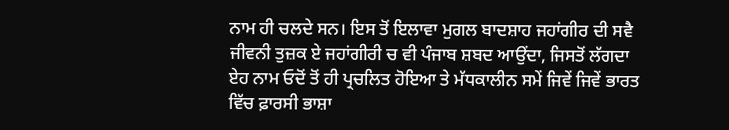ਨਾਮ ਹੀ ਚਲਦੇ ਸਨ। ਇਸ ਤੋਂ ਇਲਾਵਾ ਮੁਗਲ ਬਾਦਸ਼ਾਹ ਜਹਾਂਗੀਰ ਦੀ ਸਵੈ ਜੀਵਨੀ ਤੁਜ਼ਕ ਏ ਜਹਾਂਗੀਰੀ ਚ ਵੀ ਪੰਜਾਬ ਸ਼ਬਦ ਆਉਂਦਾ, ਜਿਸਤੋਂ ਲੱਗਦਾ ਏਹ ਨਾਮ ਓਦੋਂ ਤੋਂ ਹੀ ਪ੍ਰਚਲਿਤ ਹੋਇਆ ਤੇ ਮੱਧਕਾਲੀਨ ਸਮੇਂ ਜਿਵੇਂ ਜਿਵੇਂ ਭਾਰਤ ਵਿੱਚ ਫ਼ਾਰਸੀ ਭਾਸ਼ਾ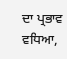ਦਾ ਪ੍ਰਭਾਵ ਵਧਿਆ,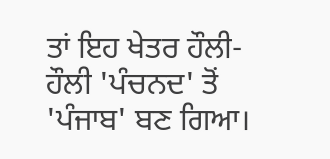ਤਾਂ ਇਹ ਖੇਤਰ ਹੌਲੀ-ਹੌਲੀ 'ਪੰਚਨਦ' ਤੋਂ 'ਪੰਜਾਬ' ਬਣ ਗਿਆ।